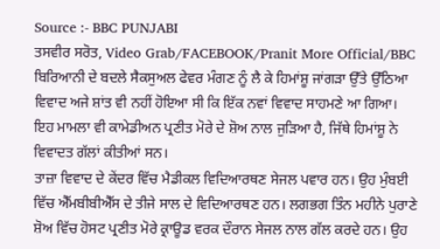Source :- BBC PUNJABI
ਤਸਵੀਰ ਸਰੋਤ, Video Grab/FACEBOOK/Pranit More Official/BBC
ਬਿਰਿਆਨੀ ਦੇ ਬਦਲੇ ਸੈਕਸੁਅਲ ਫੇਵਰ ਮੰਗਣ ਨੂੰ ਲੈ ਕੇ ਹਿਮਾਂਸ਼ੂ ਜਾਂਗੜਾ ਉੱਤੇ ਉੱਠਿਆ ਵਿਵਾਦ ਅਜੇ ਸ਼ਾਂਤ ਵੀ ਨਹੀਂ ਹੋਇਆ ਸੀ ਕਿ ਇੱਕ ਨਵਾਂ ਵਿਵਾਦ ਸਾਹਮਣੇ ਆ ਗਿਆ। ਇਹ ਮਾਮਲਾ ਵੀ ਕਾਮੇਡੀਅਨ ਪ੍ਰਣੀਤ ਮੋਰੇ ਦੇ ਸ਼ੋਅ ਨਾਲ ਜੁੜਿਆ ਹੈ, ਜਿੱਥੇ ਹਿਮਾਂਸ਼ੂ ਨੇ ਵਿਵਾਦਤ ਗੱਲਾਂ ਕੀਤੀਆਂ ਸਨ।
ਤਾਜ਼ਾ ਵਿਵਾਦ ਦੇ ਕੇਂਦਰ ਵਿੱਚ ਮੈਡੀਕਲ ਵਿਦਿਆਰਥਣ ਸੇਜਲ ਪਵਾਰ ਹਨ। ਉਹ ਮੁੰਬਈ ਵਿੱਚ ਐੱਮਬੀਬੀਐੱਸ ਦੇ ਤੀਜੇ ਸਾਲ ਦੇ ਵਿਦਿਆਰਥਣ ਹਨ। ਲਗਭਗ ਤਿੰਨ ਮਹੀਨੇ ਪੁਰਾਣੇ ਸ਼ੋਅ ਵਿੱਚ ਹੋਸਟ ਪ੍ਰਣੀਤ ਮੋਰੇ ਕ੍ਰਾਊਡ ਵਰਕ ਦੌਰਾਨ ਸੇਜਲ ਨਾਲ ਗੱਲ ਕਰਦੇ ਹਨ। ਉਹ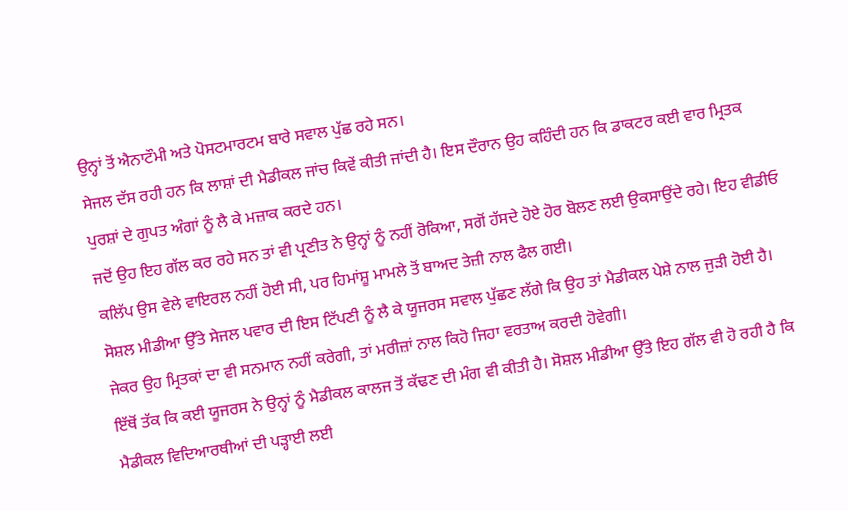ਉਨ੍ਹਾਂ ਤੋਂ ਐਨਾਟੌਮੀ ਅਤੇ ਪੋਸਟਮਾਰਟਮ ਬਾਰੇ ਸਵਾਲ ਪੁੱਛ ਰਹੇ ਸਨ।
ਸੇਜਲ ਦੱਸ ਰਹੀ ਹਨ ਕਿ ਲਾਸ਼ਾਂ ਦੀ ਮੈਡੀਕਲ ਜਾਂਚ ਕਿਵੇਂ ਕੀਤੀ ਜਾਂਦੀ ਹੈ। ਇਸ ਦੌਰਾਨ ਉਹ ਕਹਿੰਦੀ ਹਨ ਕਿ ਡਾਕਟਰ ਕਈ ਵਾਰ ਮ੍ਰਿਤਕ ਪੁਰਸ਼ਾਂ ਦੇ ਗੁਪਤ ਅੰਗਾਂ ਨੂੰ ਲੈ ਕੇ ਮਜ਼ਾਕ ਕਰਦੇ ਹਨ।
ਜਦੋਂ ਉਹ ਇਹ ਗੱਲ ਕਰ ਰਹੇ ਸਨ ਤਾਂ ਵੀ ਪ੍ਰਣੀਤ ਨੇ ਉਨ੍ਹਾਂ ਨੂੰ ਨਹੀਂ ਰੋਕਿਆ, ਸਗੋਂ ਹੱਸਦੇ ਹੋਏ ਹੋਰ ਬੋਲਣ ਲਈ ਉਕਸਾਉਂਦੇ ਰਹੇ। ਇਹ ਵੀਡੀਓ ਕਲਿੱਪ ਉਸ ਵੇਲੇ ਵਾਇਰਲ ਨਹੀਂ ਹੋਈ ਸੀ, ਪਰ ਹਿਮਾਂਸ਼ੂ ਮਾਮਲੇ ਤੋਂ ਬਾਅਦ ਤੇਜ਼ੀ ਨਾਲ ਫੈਲ ਗਈ।
ਸੋਸ਼ਲ ਮੀਡੀਆ ਉੱਤੇ ਸੇਜਲ ਪਵਾਰ ਦੀ ਇਸ ਟਿੱਪਣੀ ਨੂੰ ਲੈ ਕੇ ਯੂਜਰਸ ਸਵਾਲ ਪੁੱਛਣ ਲੱਗੇ ਕਿ ਉਹ ਤਾਂ ਮੈਡੀਕਲ ਪੇਸ਼ੇ ਨਾਲ ਜੁੜੀ ਹੋਈ ਹੈ। ਜੇਕਰ ਉਹ ਮ੍ਰਿਤਕਾਂ ਦਾ ਵੀ ਸਨਮਾਨ ਨਹੀਂ ਕਰੇਗੀ, ਤਾਂ ਮਰੀਜ਼ਾਂ ਨਾਲ ਕਿਹੋ ਜਿਹਾ ਵਰਤਾਅ ਕਰਦੀ ਹੋਵੇਗੀ।
ਇੱਥੋਂ ਤੱਕ ਕਿ ਕਈ ਯੂਜਰਸ ਨੇ ਉਨ੍ਹਾਂ ਨੂੰ ਮੈਡੀਕਲ ਕਾਲਜ ਤੋਂ ਕੱਢਣ ਦੀ ਮੰਗ ਵੀ ਕੀਤੀ ਹੈ। ਸੋਸ਼ਲ ਮੀਡੀਆ ਉੱਤੇ ਇਹ ਗੱਲ ਵੀ ਹੋ ਰਹੀ ਹੈ ਕਿ ਮੈਡੀਕਲ ਵਿਦਿਆਰਥੀਆਂ ਦੀ ਪੜ੍ਹਾਈ ਲਈ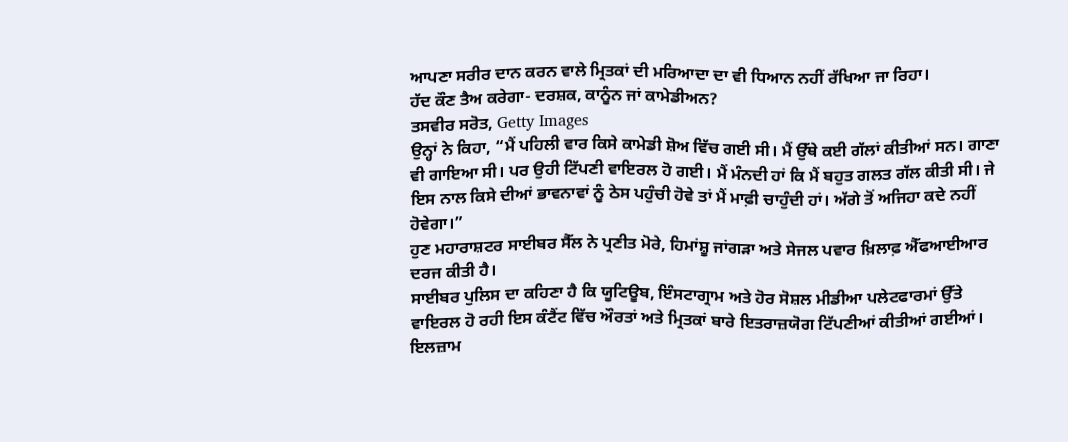ਆਪਣਾ ਸਰੀਰ ਦਾਨ ਕਰਨ ਵਾਲੇ ਮ੍ਰਿਤਕਾਂ ਦੀ ਮਰਿਆਦਾ ਦਾ ਵੀ ਧਿਆਨ ਨਹੀਂ ਰੱਖਿਆ ਜਾ ਰਿਹਾ।
ਹੱਦ ਕੌਣ ਤੈਅ ਕਰੇਗਾ- ਦਰਸ਼ਕ, ਕਾਨੂੰਨ ਜਾਂ ਕਾਮੇਡੀਅਨ?
ਤਸਵੀਰ ਸਰੋਤ, Getty Images
ਉਨ੍ਹਾਂ ਨੇ ਕਿਹਾ, “ਮੈਂ ਪਹਿਲੀ ਵਾਰ ਕਿਸੇ ਕਾਮੇਡੀ ਸ਼ੋਅ ਵਿੱਚ ਗਈ ਸੀ। ਮੈਂ ਉੱਥੇ ਕਈ ਗੱਲਾਂ ਕੀਤੀਆਂ ਸਨ। ਗਾਣਾ ਵੀ ਗਾਇਆ ਸੀ। ਪਰ ਉਹੀ ਟਿੱਪਣੀ ਵਾਇਰਲ ਹੋ ਗਈ। ਮੈਂ ਮੰਨਦੀ ਹਾਂ ਕਿ ਮੈਂ ਬਹੁਤ ਗਲਤ ਗੱਲ ਕੀਤੀ ਸੀ। ਜੇ ਇਸ ਨਾਲ ਕਿਸੇ ਦੀਆਂ ਭਾਵਨਾਵਾਂ ਨੂੰ ਠੇਸ ਪਹੁੰਚੀ ਹੋਵੇ ਤਾਂ ਮੈਂ ਮਾਫ਼ੀ ਚਾਹੁੰਦੀ ਹਾਂ। ਅੱਗੇ ਤੋਂ ਅਜਿਹਾ ਕਦੇ ਨਹੀਂ ਹੋਵੇਗਾ।”
ਹੁਣ ਮਹਾਰਾਸ਼ਟਰ ਸਾਈਬਰ ਸੈੱਲ ਨੇ ਪ੍ਰਣੀਤ ਮੋਰੇ, ਹਿਮਾਂਸ਼ੂ ਜਾਂਗੜਾ ਅਤੇ ਸੇਜਲ ਪਵਾਰ ਖ਼ਿਲਾਫ਼ ਐੱਫਆਈਆਰ ਦਰਜ ਕੀਤੀ ਹੈ।
ਸਾਈਬਰ ਪੁਲਿਸ ਦਾ ਕਹਿਣਾ ਹੈ ਕਿ ਯੂਟਿਊਬ, ਇੰਸਟਾਗ੍ਰਾਮ ਅਤੇ ਹੋਰ ਸੋਸ਼ਲ ਮੀਡੀਆ ਪਲੇਟਫਾਰਮਾਂ ਉੱਤੇ ਵਾਇਰਲ ਹੋ ਰਹੀ ਇਸ ਕੰਟੈਂਟ ਵਿੱਚ ਔਰਤਾਂ ਅਤੇ ਮ੍ਰਿਤਕਾਂ ਬਾਰੇ ਇਤਰਾਜ਼ਯੋਗ ਟਿੱਪਣੀਆਂ ਕੀਤੀਆਂ ਗਈਆਂ।
ਇਲਜ਼ਾਮ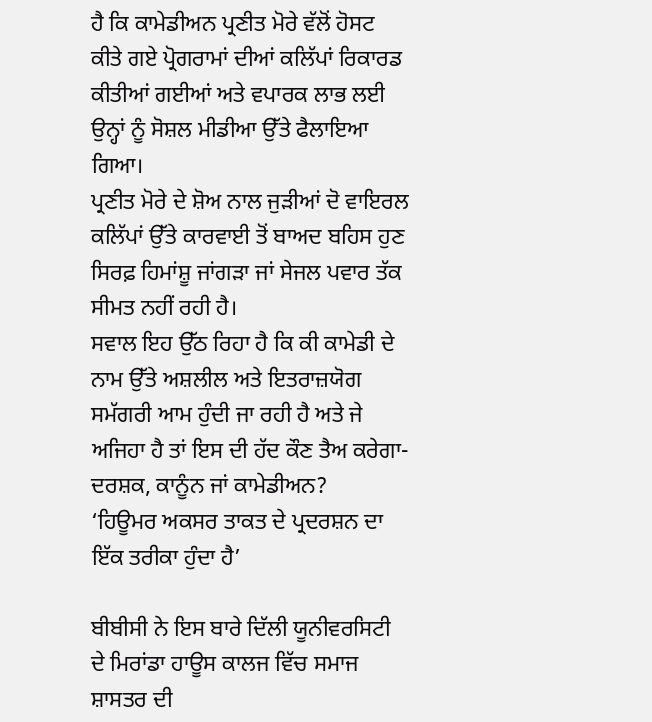ਹੈ ਕਿ ਕਾਮੇਡੀਅਨ ਪ੍ਰਣੀਤ ਮੋਰੇ ਵੱਲੋਂ ਹੋਸਟ ਕੀਤੇ ਗਏ ਪ੍ਰੋਗਰਾਮਾਂ ਦੀਆਂ ਕਲਿੱਪਾਂ ਰਿਕਾਰਡ ਕੀਤੀਆਂ ਗਈਆਂ ਅਤੇ ਵਪਾਰਕ ਲਾਭ ਲਈ ਉਨ੍ਹਾਂ ਨੂੰ ਸੋਸ਼ਲ ਮੀਡੀਆ ਉੱਤੇ ਫੈਲਾਇਆ ਗਿਆ।
ਪ੍ਰਣੀਤ ਮੋਰੇ ਦੇ ਸ਼ੋਅ ਨਾਲ ਜੁੜੀਆਂ ਦੋ ਵਾਇਰਲ ਕਲਿੱਪਾਂ ਉੱਤੇ ਕਾਰਵਾਈ ਤੋਂ ਬਾਅਦ ਬਹਿਸ ਹੁਣ ਸਿਰਫ਼ ਹਿਮਾਂਸ਼ੂ ਜਾਂਗੜਾ ਜਾਂ ਸੇਜਲ ਪਵਾਰ ਤੱਕ ਸੀਮਤ ਨਹੀਂ ਰਹੀ ਹੈ।
ਸਵਾਲ ਇਹ ਉੱਠ ਰਿਹਾ ਹੈ ਕਿ ਕੀ ਕਾਮੇਡੀ ਦੇ ਨਾਮ ਉੱਤੇ ਅਸ਼ਲੀਲ ਅਤੇ ਇਤਰਾਜ਼ਯੋਗ ਸਮੱਗਰੀ ਆਮ ਹੁੰਦੀ ਜਾ ਰਹੀ ਹੈ ਅਤੇ ਜੇ ਅਜਿਹਾ ਹੈ ਤਾਂ ਇਸ ਦੀ ਹੱਦ ਕੌਣ ਤੈਅ ਕਰੇਗਾ- ਦਰਸ਼ਕ, ਕਾਨੂੰਨ ਜਾਂ ਕਾਮੇਡੀਅਨ?
‘ਹਿਊਮਰ ਅਕਸਰ ਤਾਕਤ ਦੇ ਪ੍ਰਦਰਸ਼ਨ ਦਾ ਇੱਕ ਤਰੀਕਾ ਹੁੰਦਾ ਹੈ’

ਬੀਬੀਸੀ ਨੇ ਇਸ ਬਾਰੇ ਦਿੱਲੀ ਯੂਨੀਵਰਸਿਟੀ ਦੇ ਮਿਰਾਂਡਾ ਹਾਊਸ ਕਾਲਜ ਵਿੱਚ ਸਮਾਜ ਸ਼ਾਸਤਰ ਦੀ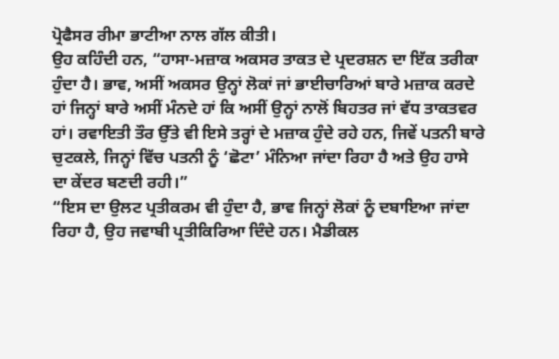ਪ੍ਰੋਫੈਸਰ ਰੀਮਾ ਭਾਟੀਆ ਨਾਲ ਗੱਲ ਕੀਤੀ।
ਉਹ ਕਹਿੰਦੀ ਹਨ, “ਹਾਸਾ-ਮਜ਼ਾਕ ਅਕਸਰ ਤਾਕਤ ਦੇ ਪ੍ਰਦਰਸ਼ਨ ਦਾ ਇੱਕ ਤਰੀਕਾ ਹੁੰਦਾ ਹੈ। ਭਾਵ, ਅਸੀਂ ਅਕਸਰ ਉਨ੍ਹਾਂ ਲੋਕਾਂ ਜਾਂ ਭਾਈਚਾਰਿਆਂ ਬਾਰੇ ਮਜ਼ਾਕ ਕਰਦੇ ਹਾਂ ਜਿਨ੍ਹਾਂ ਬਾਰੇ ਅਸੀਂ ਮੰਨਦੇ ਹਾਂ ਕਿ ਅਸੀਂ ਉਨ੍ਹਾਂ ਨਾਲੋਂ ਬਿਹਤਰ ਜਾਂ ਵੱਧ ਤਾਕਤਵਰ ਹਾਂ। ਰਵਾਇਤੀ ਤੌਰ ਉੱਤੇ ਵੀ ਇਸੇ ਤਰ੍ਹਾਂ ਦੇ ਮਜ਼ਾਕ ਹੁੰਦੇ ਰਹੇ ਹਨ, ਜਿਵੇਂ ਪਤਨੀ ਬਾਰੇ ਚੁਟਕਲੇ, ਜਿਨ੍ਹਾਂ ਵਿੱਚ ਪਤਨੀ ਨੂੰ ‘ਛੋਟਾ’ ਮੰਨਿਆ ਜਾਂਦਾ ਰਿਹਾ ਹੈ ਅਤੇ ਉਹ ਹਾਸੇ ਦਾ ਕੇਂਦਰ ਬਣਦੀ ਰਹੀ।”
“ਇਸ ਦਾ ਉਲਟ ਪ੍ਰਤੀਕਰਮ ਵੀ ਹੁੰਦਾ ਹੈ, ਭਾਵ ਜਿਨ੍ਹਾਂ ਲੋਕਾਂ ਨੂੰ ਦਬਾਇਆ ਜਾਂਦਾ ਰਿਹਾ ਹੈ, ਉਹ ਜਵਾਬੀ ਪ੍ਰਤੀਕਿਰਿਆ ਦਿੰਦੇ ਹਨ। ਮੈਡੀਕਲ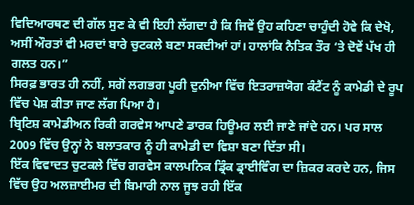ਵਿਦਿਆਰਥਣ ਦੀ ਗੱਲ ਸੁਣ ਕੇ ਵੀ ਇਹੀ ਲੱਗਦਾ ਹੈ ਕਿ ਜਿਵੇਂ ਉਹ ਕਹਿਣਾ ਚਾਹੁੰਦੀ ਹੋਵੇ ਕਿ ਦੇਖੋ, ਅਸੀਂ ਔਰਤਾਂ ਵੀ ਮਰਦਾਂ ਬਾਰੇ ਚੁਟਕਲੇ ਬਣਾ ਸਕਦੀਆਂ ਹਾਂ। ਹਾਲਾਂਕਿ ਨੈਤਿਕ ਤੌਰ ‘ਤੇ ਦੋਵੇਂ ਪੱਖ ਹੀ ਗਲਤ ਹਨ।”
ਸਿਰਫ਼ ਭਾਰਤ ਹੀ ਨਹੀਂ, ਸਗੋਂ ਲਗਭਗ ਪੂਰੀ ਦੁਨੀਆ ਵਿੱਚ ਇਤਰਾਜ਼ਯੋਗ ਕੰਟੈਂਟ ਨੂੰ ਕਾਮੇਡੀ ਦੇ ਰੂਪ ਵਿੱਚ ਪੇਸ਼ ਕੀਤਾ ਜਾਣ ਲੱਗ ਪਿਆ ਹੈ।
ਬ੍ਰਿਟਿਸ਼ ਕਾਮੇਡੀਅਨ ਰਿਕੀ ਗਰਵੇਸ ਆਪਣੇ ਡਾਰਕ ਹਿਊਮਰ ਲਈ ਜਾਣੇ ਜਾਂਦੇ ਹਨ। ਪਰ ਸਾਲ 2009 ਵਿੱਚ ਉਨ੍ਹਾਂ ਨੇ ਬਲਾਤਕਾਰ ਨੂੰ ਹੀ ਕਾਮੇਡੀ ਦਾ ਵਿਸ਼ਾ ਬਣਾ ਦਿੱਤਾ ਸੀ।
ਇੱਕ ਵਿਵਾਦਤ ਚੁਟਕਲੇ ਵਿੱਚ ਗਰਵੇਸ ਕਾਲਪਨਿਕ ਡ੍ਰਿੰਕ ਡ੍ਰਾਈਵਿੰਗ ਦਾ ਜ਼ਿਕਰ ਕਰਦੇ ਹਨ, ਜਿਸ ਵਿੱਚ ਉਹ ਅਲਜ਼ਾਈਮਰ ਦੀ ਬਿਮਾਰੀ ਨਾਲ ਜੂਝ ਰਹੀ ਇੱਕ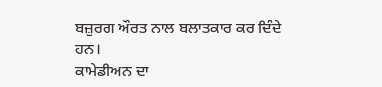ਬਜ਼ੁਰਗ ਔਰਤ ਨਾਲ ਬਲਾਤਕਾਰ ਕਰ ਦਿੰਦੇ ਹਨ।
ਕਾਮੇਡੀਅਨ ਦਾ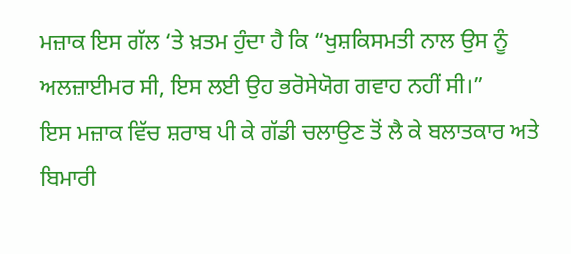ਮਜ਼ਾਕ ਇਸ ਗੱਲ ‘ਤੇ ਖ਼ਤਮ ਹੁੰਦਾ ਹੈ ਕਿ “ਖੁਸ਼ਕਿਸਮਤੀ ਨਾਲ ਉਸ ਨੂੰ ਅਲਜ਼ਾਈਮਰ ਸੀ, ਇਸ ਲਈ ਉਹ ਭਰੋਸੇਯੋਗ ਗਵਾਹ ਨਹੀਂ ਸੀ।”
ਇਸ ਮਜ਼ਾਕ ਵਿੱਚ ਸ਼ਰਾਬ ਪੀ ਕੇ ਗੱਡੀ ਚਲਾਉਣ ਤੋਂ ਲੈ ਕੇ ਬਲਾਤਕਾਰ ਅਤੇ ਬਿਮਾਰੀ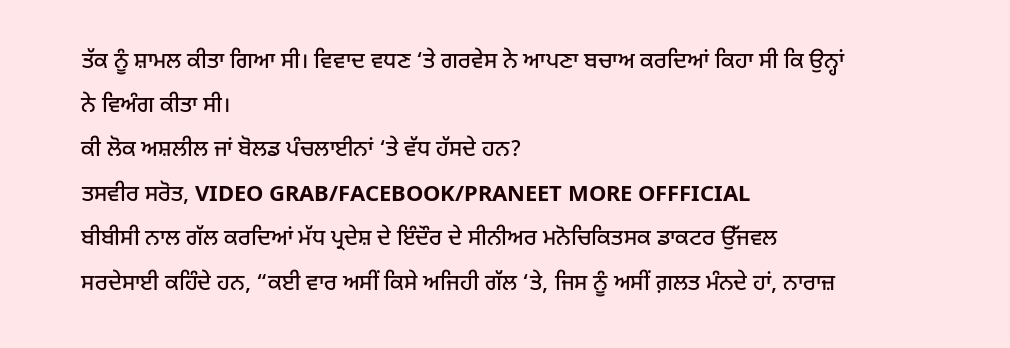ਤੱਕ ਨੂੰ ਸ਼ਾਮਲ ਕੀਤਾ ਗਿਆ ਸੀ। ਵਿਵਾਦ ਵਧਣ ‘ਤੇ ਗਰਵੇਸ ਨੇ ਆਪਣਾ ਬਚਾਅ ਕਰਦਿਆਂ ਕਿਹਾ ਸੀ ਕਿ ਉਨ੍ਹਾਂ ਨੇ ਵਿਅੰਗ ਕੀਤਾ ਸੀ।
ਕੀ ਲੋਕ ਅਸ਼ਲੀਲ ਜਾਂ ਬੋਲਡ ਪੰਚਲਾਈਨਾਂ ‘ਤੇ ਵੱਧ ਹੱਸਦੇ ਹਨ?
ਤਸਵੀਰ ਸਰੋਤ, VIDEO GRAB/FACEBOOK/PRANEET MORE OFFFICIAL
ਬੀਬੀਸੀ ਨਾਲ ਗੱਲ ਕਰਦਿਆਂ ਮੱਧ ਪ੍ਰਦੇਸ਼ ਦੇ ਇੰਦੌਰ ਦੇ ਸੀਨੀਅਰ ਮਨੋਚਿਕਿਤਸਕ ਡਾਕਟਰ ਉੱਜਵਲ ਸਰਦੇਸਾਈ ਕਹਿੰਦੇ ਹਨ, “ਕਈ ਵਾਰ ਅਸੀਂ ਕਿਸੇ ਅਜਿਹੀ ਗੱਲ ‘ਤੇ, ਜਿਸ ਨੂੰ ਅਸੀਂ ਗ਼ਲਤ ਮੰਨਦੇ ਹਾਂ, ਨਾਰਾਜ਼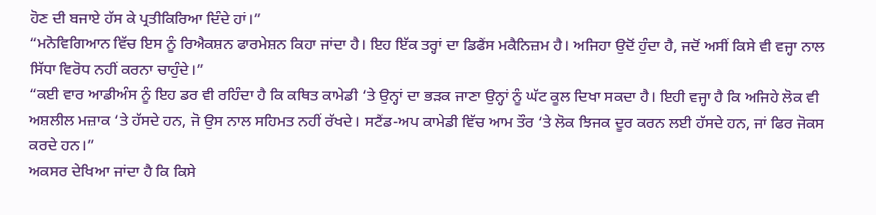ਹੋਣ ਦੀ ਬਜਾਏ ਹੱਸ ਕੇ ਪ੍ਰਤੀਕਿਰਿਆ ਦਿੰਦੇ ਹਾਂ।”
“ਮਨੋਵਿਗਿਆਨ ਵਿੱਚ ਇਸ ਨੂੰ ਰਿਐਕਸ਼ਨ ਫਾਰਮੇਸ਼ਨ ਕਿਹਾ ਜਾਂਦਾ ਹੈ। ਇਹ ਇੱਕ ਤਰ੍ਹਾਂ ਦਾ ਡਿਫੈਂਸ ਮਕੈਨਿਜ਼ਮ ਹੈ। ਅਜਿਹਾ ਉਦੋਂ ਹੁੰਦਾ ਹੈ, ਜਦੋਂ ਅਸੀਂ ਕਿਸੇ ਵੀ ਵਜ੍ਹਾ ਨਾਲ ਸਿੱਧਾ ਵਿਰੋਧ ਨਹੀਂ ਕਰਨਾ ਚਾਹੁੰਦੇ।”
“ਕਈ ਵਾਰ ਆਡੀਅੰਸ ਨੂੰ ਇਹ ਡਰ ਵੀ ਰਹਿੰਦਾ ਹੈ ਕਿ ਕਥਿਤ ਕਾਮੇਡੀ ‘ਤੇ ਉਨ੍ਹਾਂ ਦਾ ਭੜਕ ਜਾਣਾ ਉਨ੍ਹਾਂ ਨੂੰ ਘੱਟ ਕੂਲ ਦਿਖਾ ਸਕਦਾ ਹੈ। ਇਹੀ ਵਜ੍ਹਾ ਹੈ ਕਿ ਅਜਿਹੇ ਲੋਕ ਵੀ ਅਸ਼ਲੀਲ ਮਜ਼ਾਕ ‘ਤੇ ਹੱਸਦੇ ਹਨ, ਜੋ ਉਸ ਨਾਲ ਸਹਿਮਤ ਨਹੀਂ ਰੱਖਦੇ। ਸਟੈਂਡ-ਅਪ ਕਾਮੇਡੀ ਵਿੱਚ ਆਮ ਤੌਰ ‘ਤੇ ਲੋਕ ਝਿਜਕ ਦੂਰ ਕਰਨ ਲਈ ਹੱਸਦੇ ਹਨ, ਜਾਂ ਫਿਰ ਜੋਕਸ ਕਰਦੇ ਹਨ।”
ਅਕਸਰ ਦੇਖਿਆ ਜਾਂਦਾ ਹੈ ਕਿ ਕਿਸੇ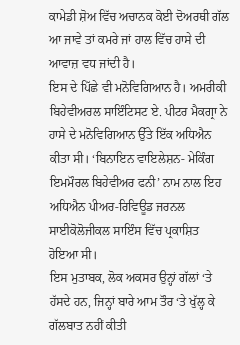ਕਾਮੇਡੀ ਸ਼ੋਅ ਵਿੱਚ ਅਚਾਨਕ ਕੋਈ ਦੋਅਰਥੀ ਗੱਲ ਆ ਜਾਵੇ ਤਾਂ ਕਮਰੇ ਜਾਂ ਹਾਲ ਵਿੱਚ ਹਾਸੇ ਦੀ ਆਵਾਜ਼ ਵਧ ਜਾਂਦੀ ਹੈ।
ਇਸ ਦੇ ਪਿੱਛੇ ਵੀ ਮਨੋਵਿਗਿਆਨ ਹੈ। ਅਮਰੀਕੀ ਬਿਹੇਵੀਅਰਲ ਸਾਇੰਟਿਸਟ ਏ. ਪੀਟਰ ਮੈਕਗ੍ਰਾ ਨੇ ਹਾਸੇ ਦੇ ਮਨੋਵਿਗਿਆਨ ਉੱਤੇ ਇੱਕ ਅਧਿਐਨ ਕੀਤਾ ਸੀ। ‘ਬਿਨਾਇਨ ਵਾਇਲੇਸ਼ਨ- ਮੇਕਿੰਗ ਇਮਮੌਰਲ ਬਿਹੇਵੀਅਰ ਫਨੀ’ ਨਾਮ ਨਾਲ ਇਹ ਅਧਿਐਨ ਪੀਅਰ-ਰਿਵਿਊਡ ਜਰਨਲ ਸਾਈਕੋਲੋਜੀਕਲ ਸਾਇੰਸ ਵਿੱਚ ਪ੍ਰਕਾਸ਼ਿਤ ਹੋਇਆ ਸੀ।
ਇਸ ਮੁਤਾਬਕ, ਲੋਕ ਅਕਸਰ ਉਨ੍ਹਾਂ ਗੱਲਾਂ ‘ਤੇ ਹੱਸਦੇ ਹਨ, ਜਿਨ੍ਹਾਂ ਬਾਰੇ ਆਮ ਤੌਰ ‘ਤੇ ਖੁੱਲ੍ਹ ਕੇ ਗੱਲਬਾਤ ਨਹੀਂ ਕੀਤੀ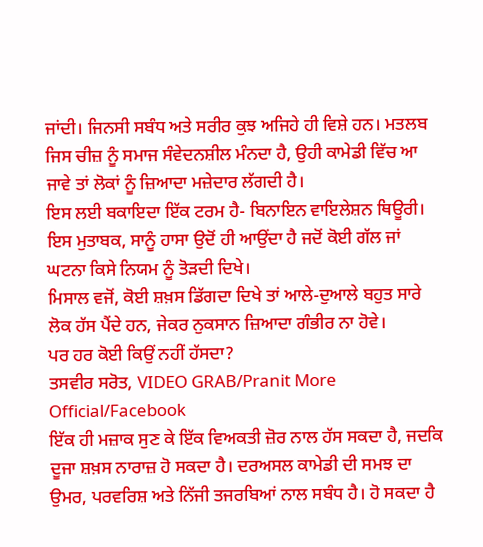ਜਾਂਦੀ। ਜਿਨਸੀ ਸਬੰਧ ਅਤੇ ਸਰੀਰ ਕੁਝ ਅਜਿਹੇ ਹੀ ਵਿਸ਼ੇ ਹਨ। ਮਤਲਬ ਜਿਸ ਚੀਜ਼ ਨੂੰ ਸਮਾਜ ਸੰਵੇਦਨਸ਼ੀਲ ਮੰਨਦਾ ਹੈ, ਉਹੀ ਕਾਮੇਡੀ ਵਿੱਚ ਆ ਜਾਵੇ ਤਾਂ ਲੋਕਾਂ ਨੂੰ ਜ਼ਿਆਦਾ ਮਜ਼ੇਦਾਰ ਲੱਗਦੀ ਹੈ।
ਇਸ ਲਈ ਬਕਾਇਦਾ ਇੱਕ ਟਰਮ ਹੈ- ਬਿਨਾਇਨ ਵਾਇਲੇਸ਼ਨ ਥਿਊਰੀ। ਇਸ ਮੁਤਾਬਕ, ਸਾਨੂੰ ਹਾਸਾ ਉਦੋਂ ਹੀ ਆਉਂਦਾ ਹੈ ਜਦੋਂ ਕੋਈ ਗੱਲ ਜਾਂ ਘਟਨਾ ਕਿਸੇ ਨਿਯਮ ਨੂੰ ਤੋੜਦੀ ਦਿਖੇ।
ਮਿਸਾਲ ਵਜੋਂ, ਕੋਈ ਸ਼ਖ਼ਸ ਡਿੱਗਦਾ ਦਿਖੇ ਤਾਂ ਆਲੇ-ਦੁਆਲੇ ਬਹੁਤ ਸਾਰੇ ਲੋਕ ਹੱਸ ਪੈਂਦੇ ਹਨ, ਜੇਕਰ ਨੁਕਸਾਨ ਜ਼ਿਆਦਾ ਗੰਭੀਰ ਨਾ ਹੋਵੇ।
ਪਰ ਹਰ ਕੋਈ ਕਿਉਂ ਨਹੀਂ ਹੱਸਦਾ?
ਤਸਵੀਰ ਸਰੋਤ, VIDEO GRAB/Pranit More Official/Facebook
ਇੱਕ ਹੀ ਮਜ਼ਾਕ ਸੁਣ ਕੇ ਇੱਕ ਵਿਅਕਤੀ ਜ਼ੋਰ ਨਾਲ ਹੱਸ ਸਕਦਾ ਹੈ, ਜਦਕਿ ਦੂਜਾ ਸ਼ਖ਼ਸ ਨਾਰਾਜ਼ ਹੋ ਸਕਦਾ ਹੈ। ਦਰਅਸਲ ਕਾਮੇਡੀ ਦੀ ਸਮਝ ਦਾ ਉਮਰ, ਪਰਵਰਿਸ਼ ਅਤੇ ਨਿੱਜੀ ਤਜਰਬਿਆਂ ਨਾਲ ਸਬੰਧ ਹੈ। ਹੋ ਸਕਦਾ ਹੈ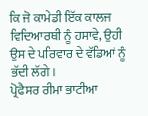ਕਿ ਜੋ ਕਾਮੇਡੀ ਇੱਕ ਕਾਲਜ ਵਿਦਿਆਰਥੀ ਨੂੰ ਹਸਾਵੇ, ਉਹੀ ਉਸ ਦੇ ਪਰਿਵਾਰ ਦੇ ਵੱਡਿਆਂ ਨੂੰ ਭੱਦੀ ਲੱਗੇ।
ਪ੍ਰੋਫੈਸਰ ਰੀਮਾ ਭਾਟੀਆ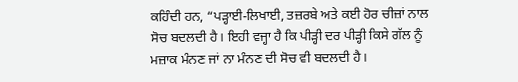ਕਹਿੰਦੀ ਹਨ, “ਪੜ੍ਹਾਈ-ਲਿਖਾਈ, ਤਜ਼ਰਬੇ ਅਤੇ ਕਈ ਹੋਰ ਚੀਜ਼ਾਂ ਨਾਲ ਸੋਚ ਬਦਲਦੀ ਹੈ। ਇਹੀ ਵਜ੍ਹਾ ਹੈ ਕਿ ਪੀੜ੍ਹੀ ਦਰ ਪੀੜ੍ਹੀ ਕਿਸੇ ਗੱਲ ਨੂੰ ਮਜ਼ਾਕ ਮੰਨਣ ਜਾਂ ਨਾ ਮੰਨਣ ਦੀ ਸੋਚ ਵੀ ਬਦਲਦੀ ਹੈ।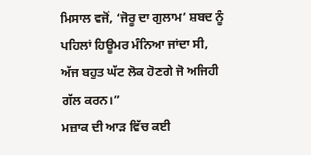ਮਿਸਾਲ ਵਜੋਂ, ‘ਜੋਰੂ ਦਾ ਗੁਲਾਮ’ ਸ਼ਬਦ ਨੂੰ ਪਹਿਲਾਂ ਹਿਊਮਰ ਮੰਨਿਆ ਜਾਂਦਾ ਸੀ, ਅੱਜ ਬਹੁਤ ਘੱਟ ਲੋਕ ਹੋਣਗੇ ਜੋ ਅਜਿਹੀ ਗੱਲ ਕਰਨ।”
ਮਜ਼ਾਕ ਦੀ ਆੜ ਵਿੱਚ ਕਈ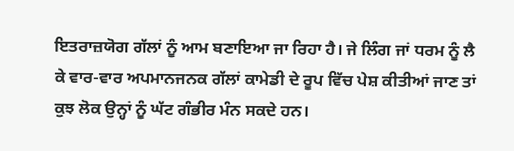ਇਤਰਾਜ਼ਯੋਗ ਗੱਲਾਂ ਨੂੰ ਆਮ ਬਣਾਇਆ ਜਾ ਰਿਹਾ ਹੈ। ਜੇ ਲਿੰਗ ਜਾਂ ਧਰਮ ਨੂੰ ਲੈ ਕੇ ਵਾਰ-ਵਾਰ ਅਪਮਾਨਜਨਕ ਗੱਲਾਂ ਕਾਮੇਡੀ ਦੇ ਰੂਪ ਵਿੱਚ ਪੇਸ਼ ਕੀਤੀਆਂ ਜਾਣ ਤਾਂ ਕੁਝ ਲੋਕ ਉਨ੍ਹਾਂ ਨੂੰ ਘੱਟ ਗੰਭੀਰ ਮੰਨ ਸਕਦੇ ਹਨ।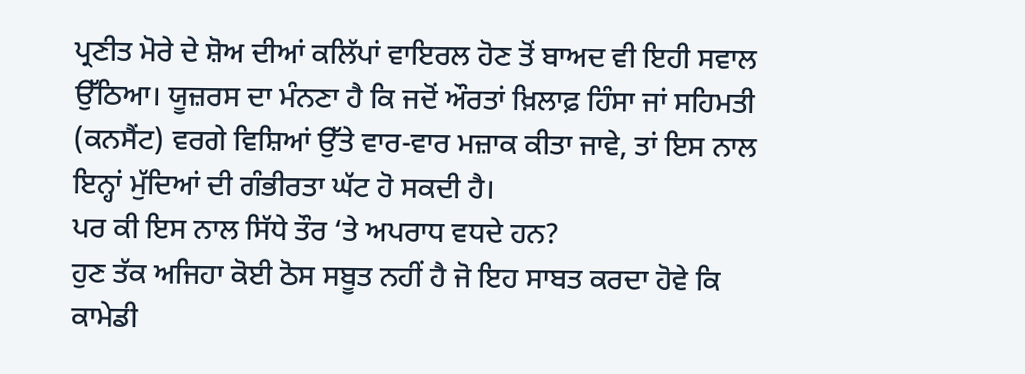ਪ੍ਰਣੀਤ ਮੋਰੇ ਦੇ ਸ਼ੋਅ ਦੀਆਂ ਕਲਿੱਪਾਂ ਵਾਇਰਲ ਹੋਣ ਤੋਂ ਬਾਅਦ ਵੀ ਇਹੀ ਸਵਾਲ ਉੱਠਿਆ। ਯੂਜ਼ਰਸ ਦਾ ਮੰਨਣਾ ਹੈ ਕਿ ਜਦੋਂ ਔਰਤਾਂ ਖ਼ਿਲਾਫ਼ ਹਿੰਸਾ ਜਾਂ ਸਹਿਮਤੀ (ਕਨਸੈਂਟ) ਵਰਗੇ ਵਿਸ਼ਿਆਂ ਉੱਤੇ ਵਾਰ-ਵਾਰ ਮਜ਼ਾਕ ਕੀਤਾ ਜਾਵੇ, ਤਾਂ ਇਸ ਨਾਲ ਇਨ੍ਹਾਂ ਮੁੱਦਿਆਂ ਦੀ ਗੰਭੀਰਤਾ ਘੱਟ ਹੋ ਸਕਦੀ ਹੈ।
ਪਰ ਕੀ ਇਸ ਨਾਲ ਸਿੱਧੇ ਤੌਰ ‘ਤੇ ਅਪਰਾਧ ਵਧਦੇ ਹਨ?
ਹੁਣ ਤੱਕ ਅਜਿਹਾ ਕੋਈ ਠੋਸ ਸਬੂਤ ਨਹੀਂ ਹੈ ਜੋ ਇਹ ਸਾਬਤ ਕਰਦਾ ਹੋਵੇ ਕਿ ਕਾਮੇਡੀ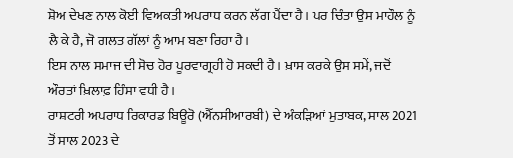ਸ਼ੋਅ ਦੇਖਣ ਨਾਲ ਕੋਈ ਵਿਅਕਤੀ ਅਪਰਾਧ ਕਰਨ ਲੱਗ ਪੈਂਦਾ ਹੈ। ਪਰ ਚਿੰਤਾ ਉਸ ਮਾਹੌਲ ਨੂੰ ਲੈ ਕੇ ਹੈ, ਜੋ ਗਲਤ ਗੱਲਾਂ ਨੂੰ ਆਮ ਬਣਾ ਰਿਹਾ ਹੈ।
ਇਸ ਨਾਲ ਸਮਾਜ ਦੀ ਸੋਚ ਹੋਰ ਪੂਰਵਾਗ੍ਰਹੀ ਹੋ ਸਕਦੀ ਹੈ। ਖ਼ਾਸ ਕਰਕੇ ਉਸ ਸਮੇਂ, ਜਦੋਂ ਔਰਤਾਂ ਖ਼ਿਲਾਫ਼ ਹਿੰਸਾ ਵਧੀ ਹੈ।
ਰਾਸ਼ਟਰੀ ਅਪਰਾਧ ਰਿਕਾਰਡ ਬਿਊਰੋ (ਐੱਨਸੀਆਰਬੀ) ਦੇ ਅੰਕੜਿਆਂ ਮੁਤਾਬਕ, ਸਾਲ 2021 ਤੋਂ ਸਾਲ 2023 ਦੇ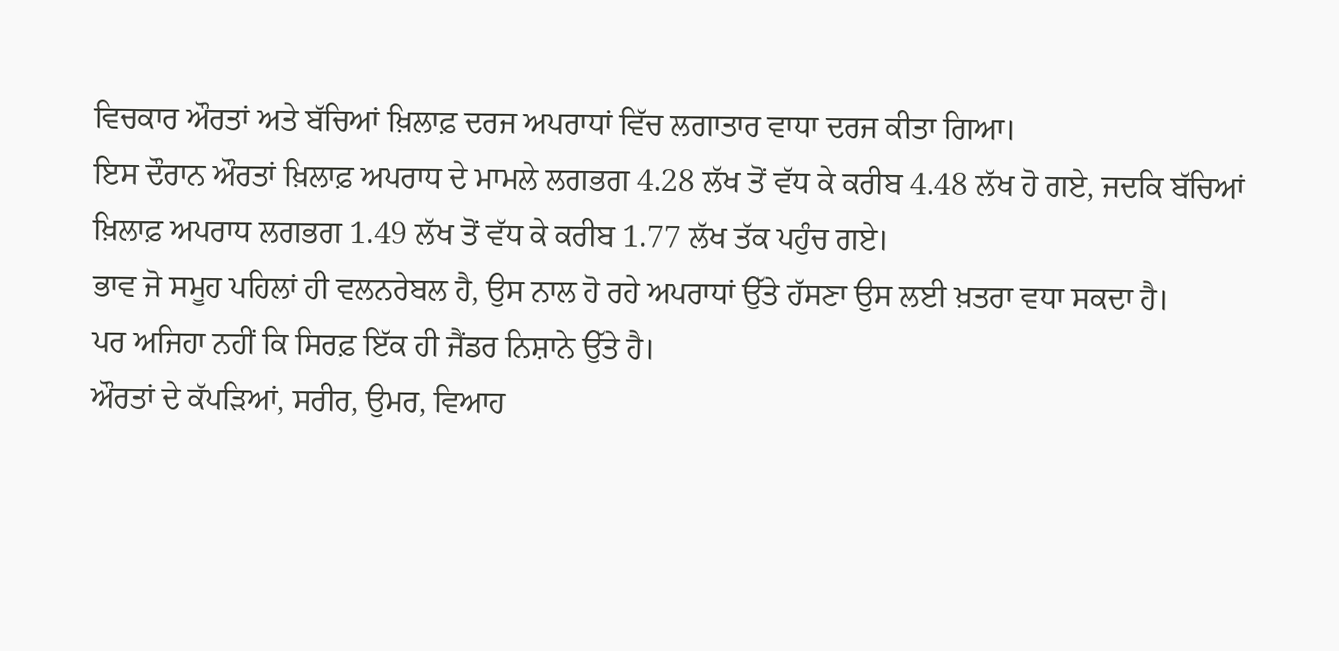ਵਿਚਕਾਰ ਔਰਤਾਂ ਅਤੇ ਬੱਚਿਆਂ ਖ਼ਿਲਾਫ਼ ਦਰਜ ਅਪਰਾਧਾਂ ਵਿੱਚ ਲਗਾਤਾਰ ਵਾਧਾ ਦਰਜ ਕੀਤਾ ਗਿਆ।
ਇਸ ਦੌਰਾਨ ਔਰਤਾਂ ਖ਼ਿਲਾਫ਼ ਅਪਰਾਧ ਦੇ ਮਾਮਲੇ ਲਗਭਗ 4.28 ਲੱਖ ਤੋਂ ਵੱਧ ਕੇ ਕਰੀਬ 4.48 ਲੱਖ ਹੋ ਗਏ, ਜਦਕਿ ਬੱਚਿਆਂ ਖ਼ਿਲਾਫ਼ ਅਪਰਾਧ ਲਗਭਗ 1.49 ਲੱਖ ਤੋਂ ਵੱਧ ਕੇ ਕਰੀਬ 1.77 ਲੱਖ ਤੱਕ ਪਹੁੰਚ ਗਏ।
ਭਾਵ ਜੋ ਸਮੂਹ ਪਹਿਲਾਂ ਹੀ ਵਲਨਰੇਬਲ ਹੈ, ਉਸ ਨਾਲ ਹੋ ਰਹੇ ਅਪਰਾਧਾਂ ਉੱਤੇ ਹੱਸਣਾ ਉਸ ਲਈ ਖ਼ਤਰਾ ਵਧਾ ਸਕਦਾ ਹੈ।
ਪਰ ਅਜਿਹਾ ਨਹੀਂ ਕਿ ਸਿਰਫ਼ ਇੱਕ ਹੀ ਜੈਂਡਰ ਨਿਸ਼ਾਨੇ ਉੱਤੇ ਹੈ।
ਔਰਤਾਂ ਦੇ ਕੱਪੜਿਆਂ, ਸਰੀਰ, ਉਮਰ, ਵਿਆਹ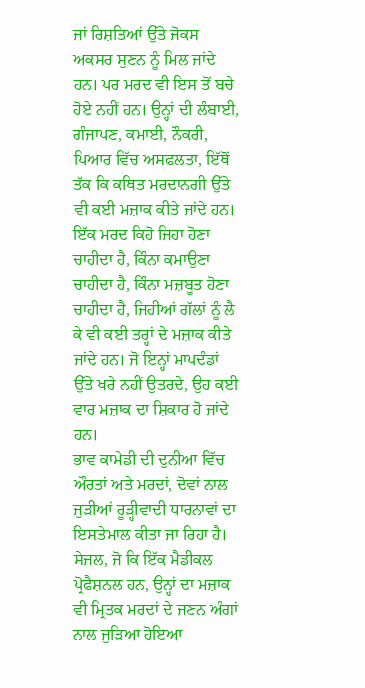ਜਾਂ ਰਿਸ਼ਤਿਆਂ ਉੱਤੇ ਜੋਕਸ ਅਕਸਰ ਸੁਣਨ ਨੂੰ ਮਿਲ ਜਾਂਦੇ ਹਨ। ਪਰ ਮਰਦ ਵੀ ਇਸ ਤੋਂ ਬਚੇ ਹੋਏ ਨਹੀਂ ਹਨ। ਉਨ੍ਹਾਂ ਦੀ ਲੰਬਾਈ, ਗੰਜਾਪਣ, ਕਮਾਈ, ਨੌਕਰੀ, ਪਿਆਰ ਵਿੱਚ ਅਸਫਲਤਾ, ਇੱਥੋਂ ਤੱਕ ਕਿ ਕਥਿਤ ਮਰਦਾਨਗੀ ਉੱਤੇ ਵੀ ਕਈ ਮਜ਼ਾਕ ਕੀਤੇ ਜਾਂਦੇ ਹਨ।
ਇੱਕ ਮਰਦ ਕਿਹੋ ਜਿਹਾ ਹੋਣਾ ਚਾਹੀਦਾ ਹੈ, ਕਿੰਨਾ ਕਮਾਉਣਾ ਚਾਹੀਦਾ ਹੈ, ਕਿੰਨਾ ਮਜ਼ਬੂਤ ਹੋਣਾ ਚਾਹੀਦਾ ਹੈ, ਜਿਹੀਆਂ ਗੱਲਾਂ ਨੂੰ ਲੈ ਕੇ ਵੀ ਕਈ ਤਰ੍ਹਾਂ ਦੇ ਮਜ਼ਾਕ ਕੀਤੇ ਜਾਂਦੇ ਹਨ। ਜੋ ਇਨ੍ਹਾਂ ਮਾਪਦੰਡਾਂ ਉੱਤੇ ਖਰੇ ਨਹੀਂ ਉਤਰਦੇ, ਉਹ ਕਈ ਵਾਰ ਮਜ਼ਾਕ ਦਾ ਸ਼ਿਕਾਰ ਹੋ ਜਾਂਦੇ ਹਨ।
ਭਾਵ ਕਾਮੇਡੀ ਦੀ ਦੁਨੀਆ ਵਿੱਚ ਔਰਤਾਂ ਅਤੇ ਮਰਦਾਂ, ਦੋਵਾਂ ਨਾਲ ਜੁੜੀਆਂ ਰੂੜ੍ਹੀਵਾਦੀ ਧਾਰਨਾਵਾਂ ਦਾ ਇਸਤੇਮਾਲ ਕੀਤਾ ਜਾ ਰਿਹਾ ਹੈ। ਸੇਜਲ, ਜੋ ਕਿ ਇੱਕ ਮੈਡੀਕਲ ਪ੍ਰੋਫੈਸ਼ਨਲ ਹਨ, ਉਨ੍ਹਾਂ ਦਾ ਮਜ਼ਾਕ ਵੀ ਮ੍ਰਿਤਕ ਮਰਦਾਂ ਦੇ ਜਣਨ ਅੰਗਾਂ ਨਾਲ ਜੁੜਿਆ ਹੋਇਆ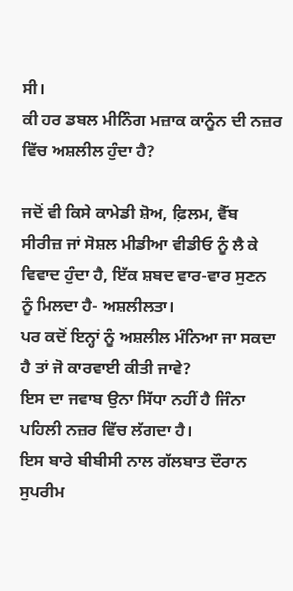ਸੀ।
ਕੀ ਹਰ ਡਬਲ ਮੀਨਿੰਗ ਮਜ਼ਾਕ ਕਾਨੂੰਨ ਦੀ ਨਜ਼ਰ ਵਿੱਚ ਅਸ਼ਲੀਲ ਹੁੰਦਾ ਹੈ?

ਜਦੋਂ ਵੀ ਕਿਸੇ ਕਾਮੇਡੀ ਸ਼ੋਅ, ਫ਼ਿਲਮ, ਵੈੱਬ ਸੀਰੀਜ਼ ਜਾਂ ਸੋਸ਼ਲ ਮੀਡੀਆ ਵੀਡੀਓ ਨੂੰ ਲੈ ਕੇ ਵਿਵਾਦ ਹੁੰਦਾ ਹੈ, ਇੱਕ ਸ਼ਬਦ ਵਾਰ-ਵਾਰ ਸੁਣਨ ਨੂੰ ਮਿਲਦਾ ਹੈ- ਅਸ਼ਲੀਲਤਾ।
ਪਰ ਕਦੋਂ ਇਨ੍ਹਾਂ ਨੂੰ ਅਸ਼ਲੀਲ ਮੰਨਿਆ ਜਾ ਸਕਦਾ ਹੈ ਤਾਂ ਜੋ ਕਾਰਵਾਈ ਕੀਤੀ ਜਾਵੇ?
ਇਸ ਦਾ ਜਵਾਬ ਉਨਾ ਸਿੱਧਾ ਨਹੀਂ ਹੈ ਜਿੰਨਾ ਪਹਿਲੀ ਨਜ਼ਰ ਵਿੱਚ ਲੱਗਦਾ ਹੈ।
ਇਸ ਬਾਰੇ ਬੀਬੀਸੀ ਨਾਲ ਗੱਲਬਾਤ ਦੌਰਾਨ ਸੁਪਰੀਮ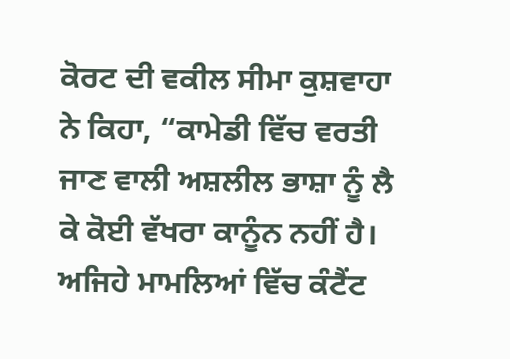ਕੋਰਟ ਦੀ ਵਕੀਲ ਸੀਮਾ ਕੁਸ਼ਵਾਹਾ ਨੇ ਕਿਹਾ, “ਕਾਮੇਡੀ ਵਿੱਚ ਵਰਤੀ ਜਾਣ ਵਾਲੀ ਅਸ਼ਲੀਲ ਭਾਸ਼ਾ ਨੂੰ ਲੈ ਕੇ ਕੋਈ ਵੱਖਰਾ ਕਾਨੂੰਨ ਨਹੀਂ ਹੈ। ਅਜਿਹੇ ਮਾਮਲਿਆਂ ਵਿੱਚ ਕੰਟੈਂਟ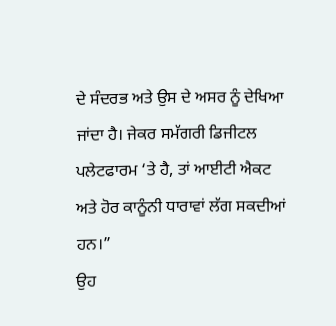ਦੇ ਸੰਦਰਭ ਅਤੇ ਉਸ ਦੇ ਅਸਰ ਨੂੰ ਦੇਖਿਆ ਜਾਂਦਾ ਹੈ। ਜੇਕਰ ਸਮੱਗਰੀ ਡਿਜੀਟਲ ਪਲੇਟਫਾਰਮ ‘ਤੇ ਹੈ, ਤਾਂ ਆਈਟੀ ਐਕਟ ਅਤੇ ਹੋਰ ਕਾਨੂੰਨੀ ਧਾਰਾਵਾਂ ਲੱਗ ਸਕਦੀਆਂ ਹਨ।”
ਉਹ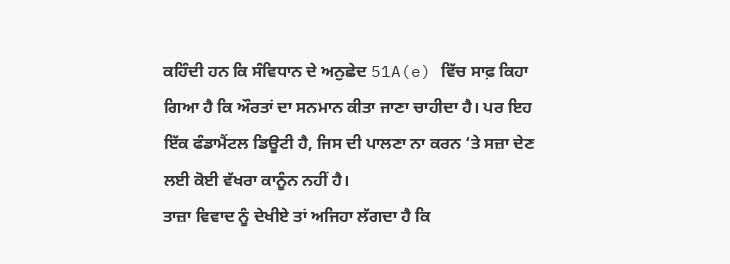ਕਹਿੰਦੀ ਹਨ ਕਿ ਸੰਵਿਧਾਨ ਦੇ ਅਨੁਛੇਦ 51A(e) ਵਿੱਚ ਸਾਫ਼ ਕਿਹਾ ਗਿਆ ਹੈ ਕਿ ਔਰਤਾਂ ਦਾ ਸਨਮਾਨ ਕੀਤਾ ਜਾਣਾ ਚਾਹੀਦਾ ਹੈ। ਪਰ ਇਹ ਇੱਕ ਫੰਡਾਮੈਂਟਲ ਡਿਊਟੀ ਹੈ, ਜਿਸ ਦੀ ਪਾਲਣਾ ਨਾ ਕਰਨ ‘ਤੇ ਸਜ਼ਾ ਦੇਣ ਲਈ ਕੋਈ ਵੱਖਰਾ ਕਾਨੂੰਨ ਨਹੀਂ ਹੈ।
ਤਾਜ਼ਾ ਵਿਵਾਦ ਨੂੰ ਦੇਖੀਏ ਤਾਂ ਅਜਿਹਾ ਲੱਗਦਾ ਹੈ ਕਿ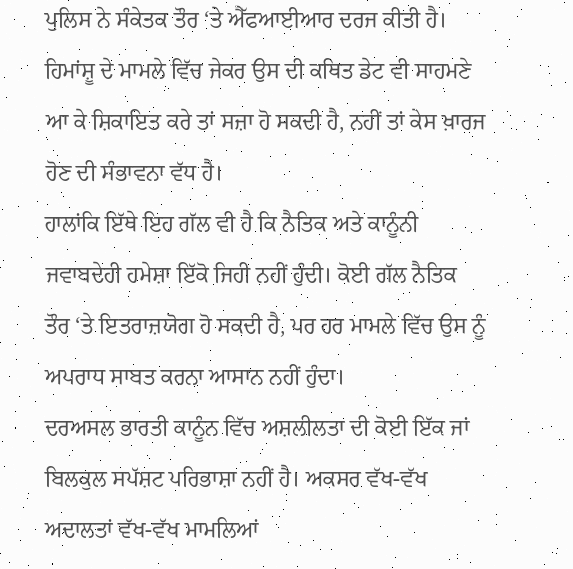ਪੁਲਿਸ ਨੇ ਸੰਕੇਤਕ ਤੌਰ ‘ਤੇ ਐੱਫਆਈਆਰ ਦਰਜ ਕੀਤੀ ਹੈ। ਹਿਮਾਂਸ਼ੂ ਦੇ ਮਾਮਲੇ ਵਿੱਚ ਜੇਕਰ ਉਸ ਦੀ ਕਥਿਤ ਡੇਟ ਵੀ ਸਾਹਮਣੇ ਆ ਕੇ ਸ਼ਿਕਾਇਤ ਕਰੇ ਤਾਂ ਸਜ਼ਾ ਹੋ ਸਕਦੀ ਹੈ, ਨਹੀਂ ਤਾਂ ਕੇਸ ਖ਼ਾਰਜ ਹੋਣ ਦੀ ਸੰਭਾਵਨਾ ਵੱਧ ਹੈ।
ਹਾਲਾਂਕਿ ਇੱਥੇ ਇਹ ਗੱਲ ਵੀ ਹੈ ਕਿ ਨੈਤਿਕ ਅਤੇ ਕਾਨੂੰਨੀ ਜਵਾਬਦੇਹੀ ਹਮੇਸ਼ਾ ਇੱਕੋ ਜਿਹੀ ਨਹੀਂ ਹੁੰਦੀ। ਕੋਈ ਗੱਲ ਨੈਤਿਕ ਤੌਰ ‘ਤੇ ਇਤਰਾਜ਼ਯੋਗ ਹੋ ਸਕਦੀ ਹੈ, ਪਰ ਹਰ ਮਾਮਲੇ ਵਿੱਚ ਉਸ ਨੂੰ ਅਪਰਾਧ ਸਾਬਤ ਕਰਨਾ ਆਸਾਨ ਨਹੀਂ ਹੁੰਦਾ।
ਦਰਅਸਲ ਭਾਰਤੀ ਕਾਨੂੰਨ ਵਿੱਚ ਅਸ਼ਲੀਲਤਾ ਦੀ ਕੋਈ ਇੱਕ ਜਾਂ ਬਿਲਕੁਲ ਸਪੱਸ਼ਟ ਪਰਿਭਾਸ਼ਾ ਨਹੀਂ ਹੈ। ਅਕਸਰ ਵੱਖ-ਵੱਖ ਅਦਾਲਤਾਂ ਵੱਖ-ਵੱਖ ਮਾਮਲਿਆਂ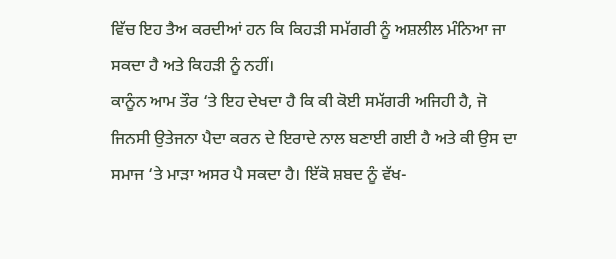ਵਿੱਚ ਇਹ ਤੈਅ ਕਰਦੀਆਂ ਹਨ ਕਿ ਕਿਹੜੀ ਸਮੱਗਰੀ ਨੂੰ ਅਸ਼ਲੀਲ ਮੰਨਿਆ ਜਾ ਸਕਦਾ ਹੈ ਅਤੇ ਕਿਹੜੀ ਨੂੰ ਨਹੀਂ।
ਕਾਨੂੰਨ ਆਮ ਤੌਰ ‘ਤੇ ਇਹ ਦੇਖਦਾ ਹੈ ਕਿ ਕੀ ਕੋਈ ਸਮੱਗਰੀ ਅਜਿਹੀ ਹੈ, ਜੋ ਜਿਨਸੀ ਉਤੇਜਨਾ ਪੈਦਾ ਕਰਨ ਦੇ ਇਰਾਦੇ ਨਾਲ ਬਣਾਈ ਗਈ ਹੈ ਅਤੇ ਕੀ ਉਸ ਦਾ ਸਮਾਜ ‘ਤੇ ਮਾੜਾ ਅਸਰ ਪੈ ਸਕਦਾ ਹੈ। ਇੱਕੋ ਸ਼ਬਦ ਨੂੰ ਵੱਖ-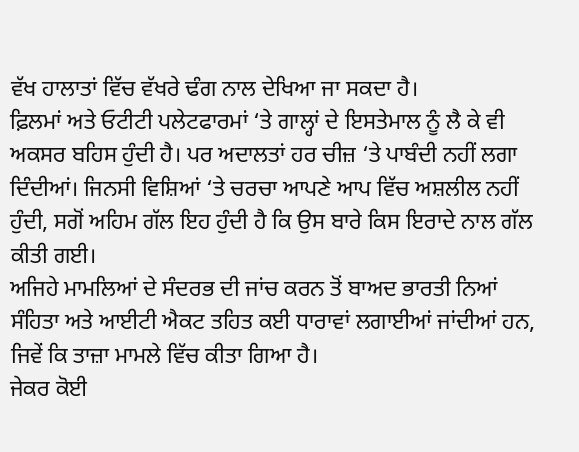ਵੱਖ ਹਾਲਾਤਾਂ ਵਿੱਚ ਵੱਖਰੇ ਢੰਗ ਨਾਲ ਦੇਖਿਆ ਜਾ ਸਕਦਾ ਹੈ।
ਫ਼ਿਲਮਾਂ ਅਤੇ ਓਟੀਟੀ ਪਲੇਟਫਾਰਮਾਂ ‘ਤੇ ਗਾਲ੍ਹਾਂ ਦੇ ਇਸਤੇਮਾਲ ਨੂੰ ਲੈ ਕੇ ਵੀ ਅਕਸਰ ਬਹਿਸ ਹੁੰਦੀ ਹੈ। ਪਰ ਅਦਾਲਤਾਂ ਹਰ ਚੀਜ਼ ‘ਤੇ ਪਾਬੰਦੀ ਨਹੀਂ ਲਗਾ ਦਿੰਦੀਆਂ। ਜਿਨਸੀ ਵਿਸ਼ਿਆਂ ‘ਤੇ ਚਰਚਾ ਆਪਣੇ ਆਪ ਵਿੱਚ ਅਸ਼ਲੀਲ ਨਹੀਂ ਹੁੰਦੀ, ਸਗੋਂ ਅਹਿਮ ਗੱਲ ਇਹ ਹੁੰਦੀ ਹੈ ਕਿ ਉਸ ਬਾਰੇ ਕਿਸ ਇਰਾਦੇ ਨਾਲ ਗੱਲ ਕੀਤੀ ਗਈ।
ਅਜਿਹੇ ਮਾਮਲਿਆਂ ਦੇ ਸੰਦਰਭ ਦੀ ਜਾਂਚ ਕਰਨ ਤੋਂ ਬਾਅਦ ਭਾਰਤੀ ਨਿਆਂ ਸੰਹਿਤਾ ਅਤੇ ਆਈਟੀ ਐਕਟ ਤਹਿਤ ਕਈ ਧਾਰਾਵਾਂ ਲਗਾਈਆਂ ਜਾਂਦੀਆਂ ਹਨ, ਜਿਵੇਂ ਕਿ ਤਾਜ਼ਾ ਮਾਮਲੇ ਵਿੱਚ ਕੀਤਾ ਗਿਆ ਹੈ।
ਜੇਕਰ ਕੋਈ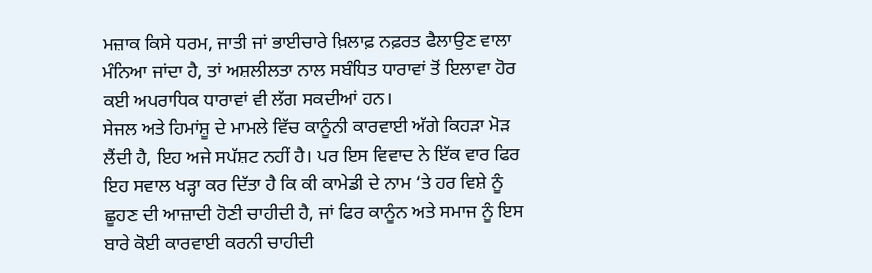ਮਜ਼ਾਕ ਕਿਸੇ ਧਰਮ, ਜਾਤੀ ਜਾਂ ਭਾਈਚਾਰੇ ਖ਼ਿਲਾਫ਼ ਨਫ਼ਰਤ ਫੈਲਾਉਣ ਵਾਲਾ ਮੰਨਿਆ ਜਾਂਦਾ ਹੈ, ਤਾਂ ਅਸ਼ਲੀਲਤਾ ਨਾਲ ਸਬੰਧਿਤ ਧਾਰਾਵਾਂ ਤੋਂ ਇਲਾਵਾ ਹੋਰ ਕਈ ਅਪਰਾਧਿਕ ਧਾਰਾਵਾਂ ਵੀ ਲੱਗ ਸਕਦੀਆਂ ਹਨ।
ਸੇਜਲ ਅਤੇ ਹਿਮਾਂਸ਼ੂ ਦੇ ਮਾਮਲੇ ਵਿੱਚ ਕਾਨੂੰਨੀ ਕਾਰਵਾਈ ਅੱਗੇ ਕਿਹੜਾ ਮੋੜ ਲੈਂਦੀ ਹੈ, ਇਹ ਅਜੇ ਸਪੱਸ਼ਟ ਨਹੀਂ ਹੈ। ਪਰ ਇਸ ਵਿਵਾਦ ਨੇ ਇੱਕ ਵਾਰ ਫਿਰ ਇਹ ਸਵਾਲ ਖੜ੍ਹਾ ਕਰ ਦਿੱਤਾ ਹੈ ਕਿ ਕੀ ਕਾਮੇਡੀ ਦੇ ਨਾਮ ‘ਤੇ ਹਰ ਵਿਸ਼ੇ ਨੂੰ ਛੂਹਣ ਦੀ ਆਜ਼ਾਦੀ ਹੋਣੀ ਚਾਹੀਦੀ ਹੈ, ਜਾਂ ਫਿਰ ਕਾਨੂੰਨ ਅਤੇ ਸਮਾਜ ਨੂੰ ਇਸ ਬਾਰੇ ਕੋਈ ਕਾਰਵਾਈ ਕਰਨੀ ਚਾਹੀਦੀ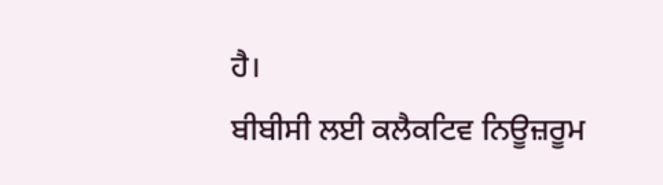ਹੈ।
ਬੀਬੀਸੀ ਲਈ ਕਲੈਕਟਿਵ ਨਿਊਜ਼ਰੂਮ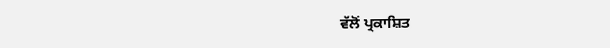ਵੱਲੋਂ ਪ੍ਰਕਾਸ਼ਿਤ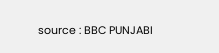source : BBC PUNJABI